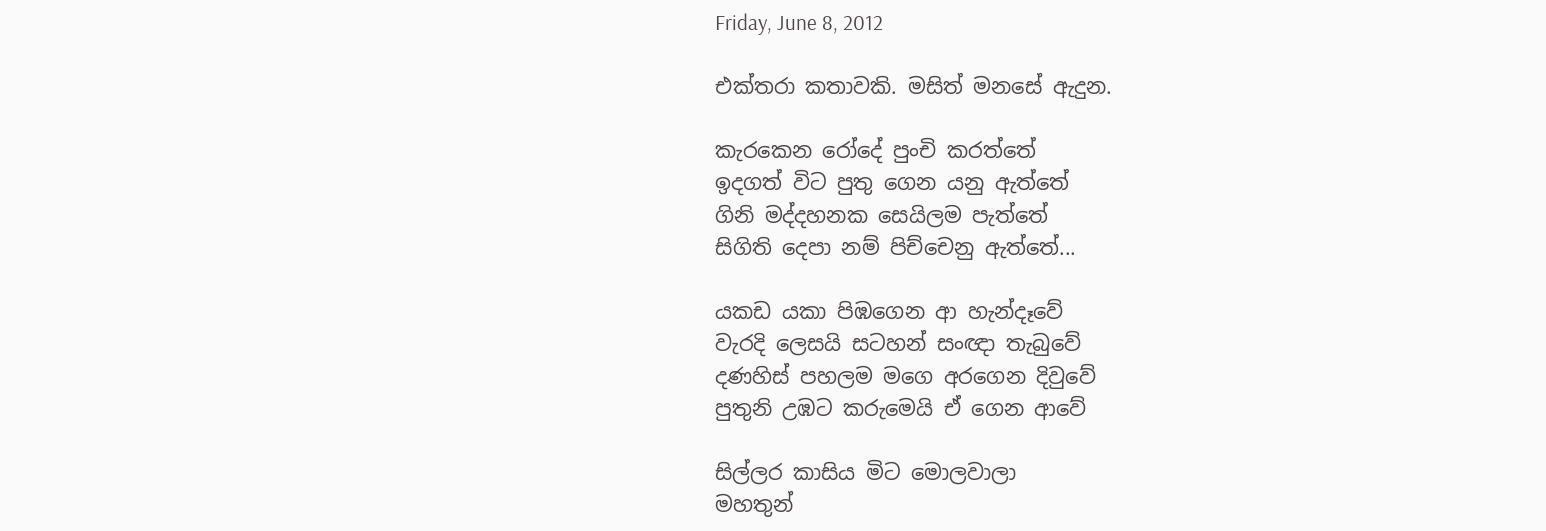Friday, June 8, 2012

එක්තරා කතාවකි. මසිත් මනසේ ඇදුන.

කැරකෙන රෝදේ පුංචි කරත්තේ
ඉදගත් විට පුතු ගෙන යනු ඇත්තේ
ගිනි මද්දහනක සෙයිලම පැත්තේ
සිගිති දෙපා නම් පිච්චෙනු ඇත්තේ...

යකඩ යකා පිඹගෙන ආ හැන්දෑවේ
වැරදි ලෙසයි සටහන් සංඥා තැබුවේ
දණහිස් පහලම මගෙ අරගෙන දිවුවේ
පුතුනි උඹට කරුමෙයි ඒ ගෙන ආවේ

සිල්ලර කාසිය මිට මොලවාලා
මහතුන්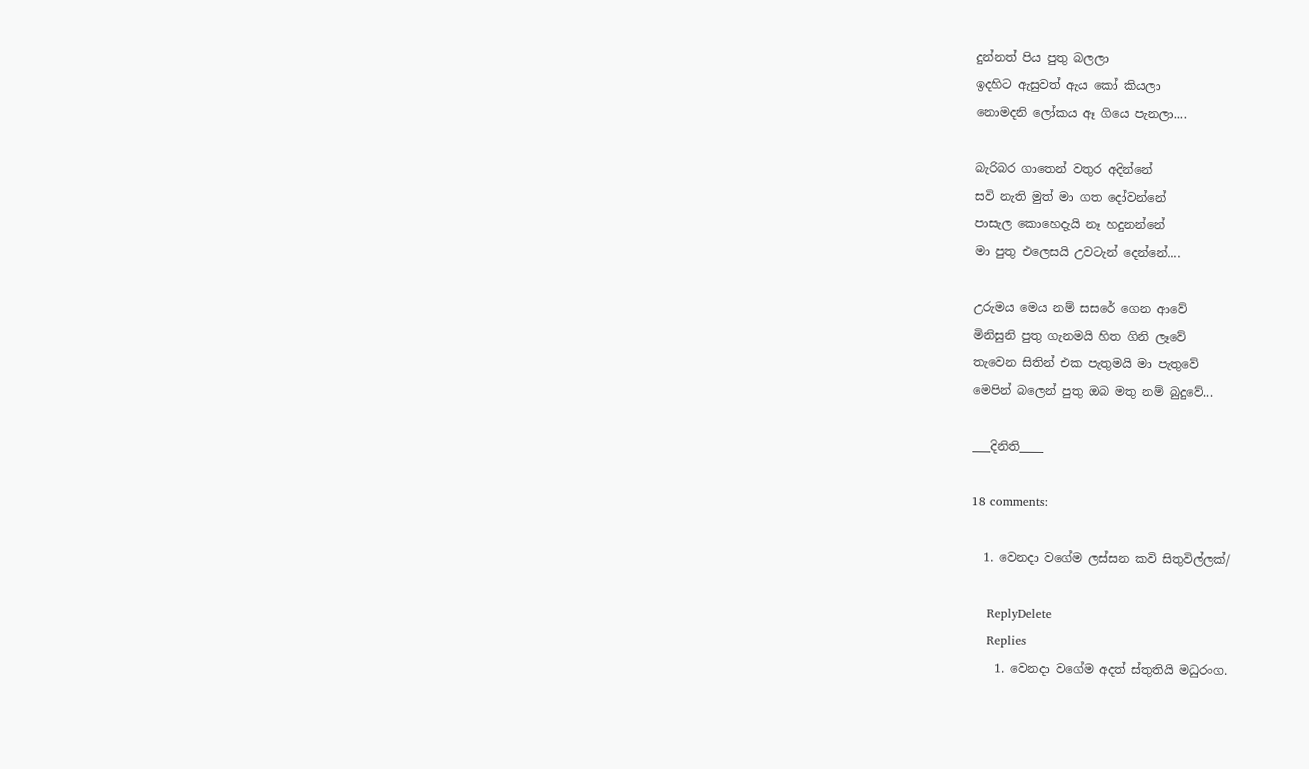දුන්නත් පිය පුතු බලලා
ඉදහිට ඇසුවත් ඇය කෝ කියලා
නොමදනි ලෝකය ඈ ගියෙ පැනලා....

බැරිබර ගාතෙන් වතුර අදින්නේ
සවි නැති මුත් මා ගත දෝවන්නේ
පාසැල කොහෙදැයි නෑ හදුනන්නේ
මා පුතු එලෙසයි උවටැන් දෙන්නේ....

උරුමය මෙය නම් සසරේ ගෙන ආවේ
මිනිසුනි පුතු ගැනමයි හිත ගිනි ලෑවේ
තැවෙන සිතින් එක පැතුමයි මා පැතුවේ
මෙපින් බලෙන් පුතු ඔබ මතු නම් බුදුවේ...

___දිනිති____

18 comments:

  1. වෙනදා වගේම ලස්සන කවි සිතුවිල්ලක්/

    ReplyDelete
    Replies
    1. වෙනදා වගේම අදත් ස්තුතියි මධුරංග.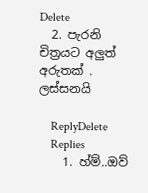Delete
  2. පැරනි චිත්‍රයට අලුත් අරුතක් . ලස්සනයි

    ReplyDelete
    Replies
    1. හ්ම්..ඔව්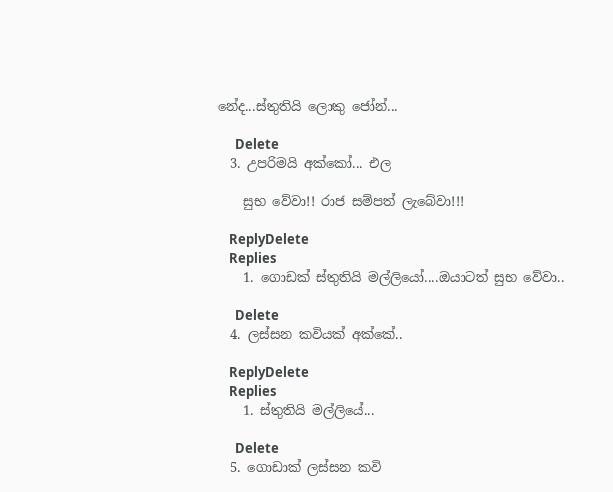නේද...ස්තුතියි ලොකු ජෝන්...

      Delete
  3. උපරිමයි අක්කෝ... එල

    සුභ වේවා!! රාජ සම්පත් ලැබේවා!!!

    ReplyDelete
    Replies
    1. ගොඩක් ස්තුතියි මල්ලියෝ....ඔයාටත් සුභ වේවා..

      Delete
  4. ලස්සන කවියක් අක්කේ..

    ReplyDelete
    Replies
    1. ස්තුතියි මල්ලියේ...

      Delete
  5. ගොඩාක් ලස්සන කවි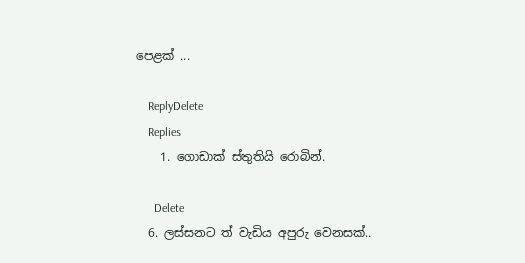පෙළක් ...

    ReplyDelete
    Replies
    1. ගොඩාක් ස්තුතියි රොබින්.

      Delete
  6. ලස්සනට ත් වැඩිය අපුරු වෙනසක්..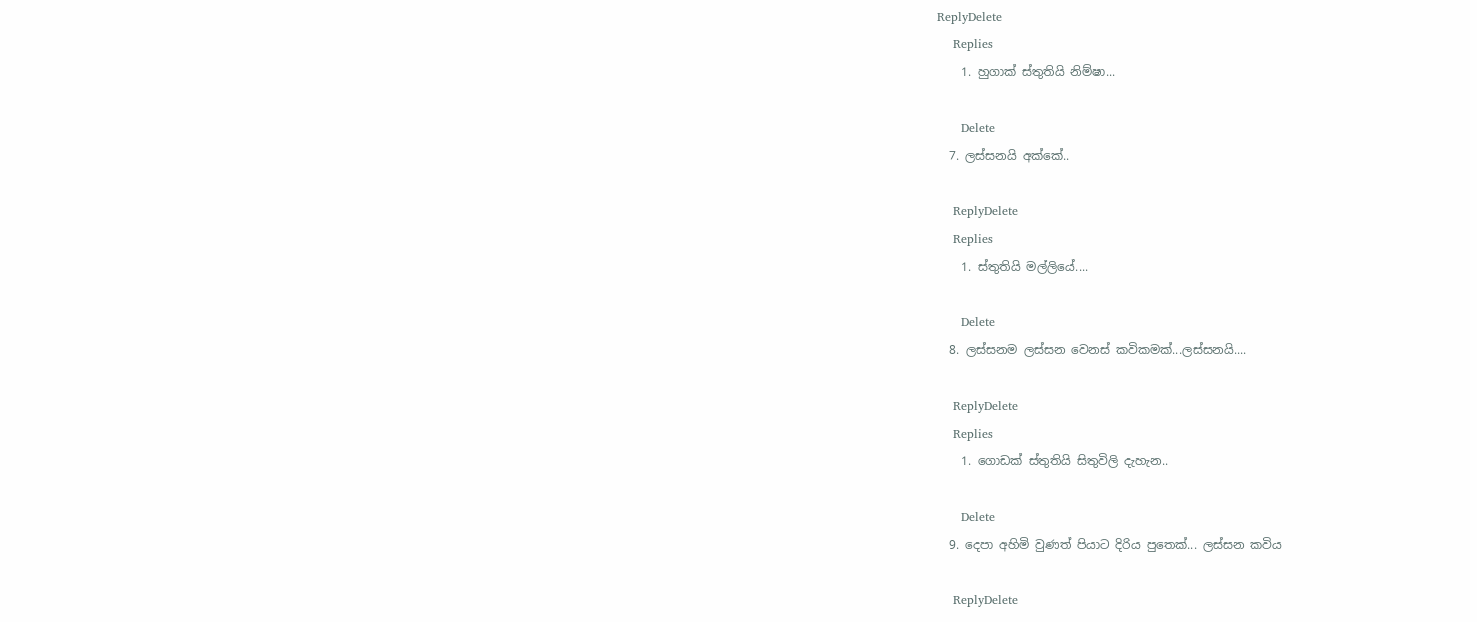ReplyDelete
    Replies
    1. හුගාක් ස්තුතියි නිම්ෂා...

      Delete
  7. ලස්සනයි අක්කේ..

    ReplyDelete
    Replies
    1. ස්තුතියි මල්ලියේ....

      Delete
  8. ලස්සනම ලස්සන වෙනස් කවිකමක්...ලස්සනයි....

    ReplyDelete
    Replies
    1. ගොඩක් ස්තුතියි සිතුවිලි දැහැන..

      Delete
  9. දෙපා අහිමි වුණත් පියාට දිරිය පුතෙක්... ලස්සන කවිය

    ReplyDelete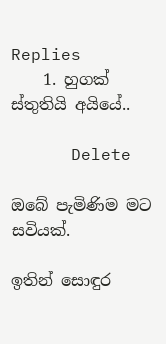Replies
    1. හුගක් ස්තුතියි අයියේ..

      Delete

ඔබේ පැමිණිම මට සවියක්.

ඉතින් සොඳුර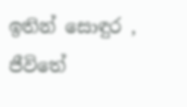ඉතින් සොඳුර , ජීවිතේ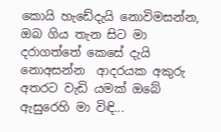කොයි හැඩේදැයි නොවිමසන්න, ඔබ ගිය තැන සිට මා  දරාගත්තේ කෙසේ දැයි නොඅසන්න  ආදරයක අකුරු අතරට වැඩි යමක් ඔබේ ඇසුරෙහි මා විඳි...